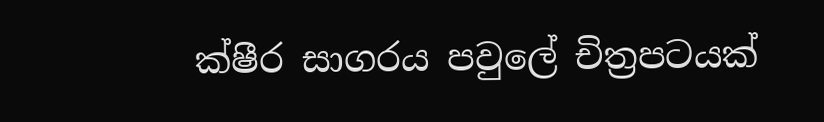ක්ෂීර සාගරය පවුලේ චිත්‍රපටයක්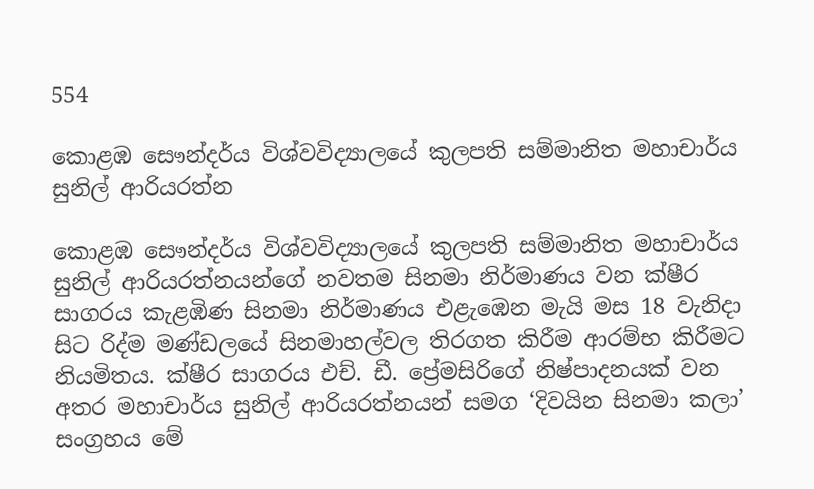554

කොළඹ සෞන්දර්ය විශ්වවිද්‍යාලයේ කුලපති සම්මානිත මහාචාර්ය සුනිල් ආරියරත්න

කොළඹ සෞන්දර්ය විශ්වවිද්‍යාලයේ කුලපති සම්මානිත මහාචාර්ය සුනිල් ආරියරත්නයන්ගේ නවතම සිනමා නිර්මාණය වන ක්ෂීර සාගරය කැළඹිණ සිනමා නිර්මාණය එළැඹෙන මැයි මස 18 වැනිදා සිට රිද්ම මණ්ඩලයේ සිනමාහල්වල තිරගත කිරීම ආරම්භ කිරීමට නියමිතය. ක්ෂීර සාගරය එච්. ඩී. ප්‍රේමසිරිගේ නිෂ්පාදනයක් වන අතර මහාචාර්ය සුනිල් ආරියරත්නයන් සමග ‘දිවයින සිනමා කලා’ සංග්‍රහය මේ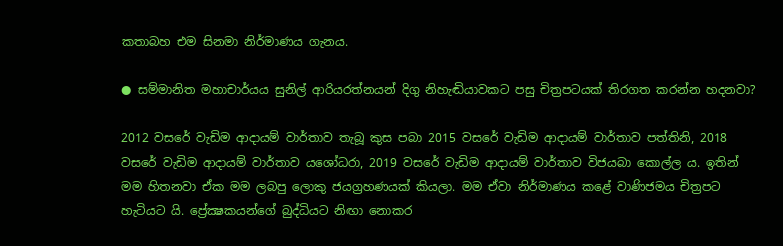කතාබහ එම සිනමා නිර්මාණය ගැනය.

● සම්මානිත මහාචාර්යය සුනිල් ආරියරත්නයන් දිගු නිහැඬියාවකට පසු චිත්‍රපටයක් තිරගත කරන්න හදනවා?

2012 වසරේ වැඩිම ආදායම් වාර්තාව තැබූ කුස පබා 2015 වසරේ වැඩිම ආදායම් වාර්තාව පත්තිනි, 2018 වසරේ වැඩිම ආදායම් වාර්තාව යශෝධරා, 2019 වසරේ වැඩිම ආදායම් වාර්තාව විජයබා කොල්ල ය. ඉතින් මම හිතනවා ඒක මම ලබපු ලොකු ජයග්‍රහණයක් කියලා. මම ඒවා නිර්මාණය කළේ වාණිජමය චිත්‍රපට හැටියට යි. ප්‍රේක්‍ෂකයන්ගේ බුද්ධියට නිඟා නොකර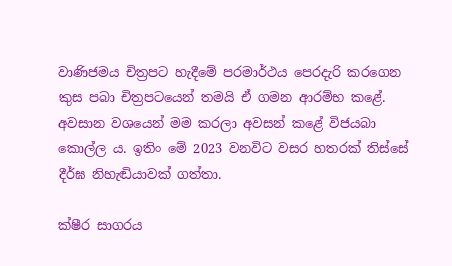වාණිජමය චිත්‍රපට හැදීමේ පරමාර්ථය පෙරදැරි කරගෙන කුස පබා චිත්‍රපටයෙන් තමයි ඒ ගමන ආරම්භ කළේ. අවසාන වශයෙන් මම කරලා අවසන් කළේ විජයබා කොල්ල ය. ඉතිං මේ 2023 වනවිට වසර හතරක් තිස්සේ දීර්ඝ නිහැඬියාවක් ගත්තා.

ක්ෂීර සාගරය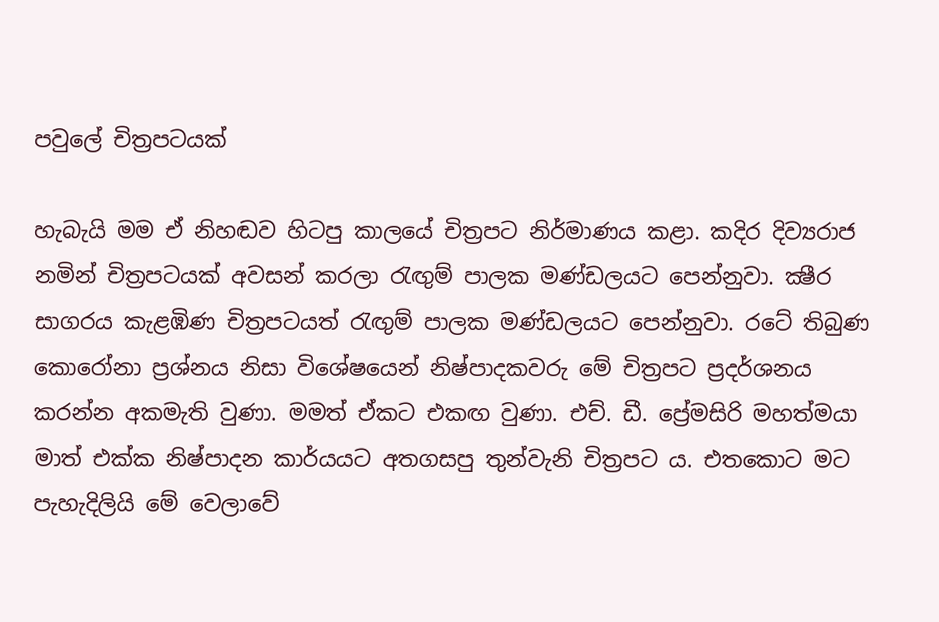පවුලේ චිත්‍රපටයක්

හැබැයි මම ඒ නිහඬව හිටපු කාලයේ චිත්‍රපට නිර්මාණය කළා. කදිර දිව්‍යරාජ නමින් චිත්‍රපටයක් අවසන් කරලා රැඟුම් පාලක මණ්ඩලයට පෙන්නුවා. ක්‍ෂීර සාගරය කැළඹිණ චිත්‍රපටයත් රැඟුම් පාලක මණ්ඩලයට පෙන්නුවා. රටේ තිබුණ කොරෝනා ප්‍රශ්නය නිසා විශේෂයෙන් නිෂ්පාදකවරු මේ චිත්‍රපට ප්‍රදර්ශනය කරන්න අකමැති වුණා. මමත් ඒකට එකඟ වුණා. එච්. ඩී. ප්‍රේමසිරි මහත්මයා මාත් එක්ක නිෂ්පාදන කාර්යයට අතගසපු තුන්වැනි චිත්‍රපට ය. එතකොට මට පැහැදිලියි මේ වෙලාවේ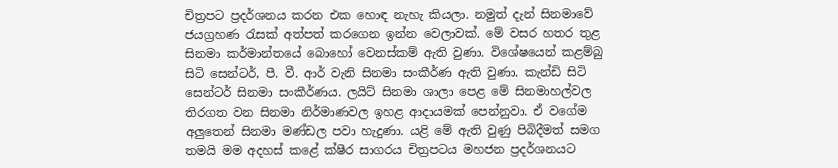චිත්‍රපට ප්‍රදර්ශනය කරන එක හොඳ නැහැ කියලා. නමුත් දැන් සිනමාවේ ජයග්‍රහණ රැසක් අත්පත් කරගෙන ඉන්න වෙලාවක්. මේ වසර හතර තුළ සිනමා කර්මාන්තයේ බොහෝ වෙනස්කම් ඇති වුණා. විශේෂයෙන් කළම්බු සිටි සෙන්ටර්, පී. වී. ආර් වැනි සිනමා සංකීර්ණ ඇති වුණා. කැන්ඩි සිටි සෙන්ටර් සිනමා සංකීර්ණය. ලයිට් සිනමා ශාලා පෙළ මේ සිනමාහල්වල තිරගත වන සිනමා නිර්මාණවල ඉහළ ආදායමක් පෙන්නුවා. ඒ වගේම අලුතෙන් සිනමා මණ්ඩල පවා හැදුණා. යළි මේ ඇති වුණු පිබිදීමත් සමග තමයි මම අදහස් කළේ ක්ෂීර සාගරය චිත්‍රපටය මහජන ප්‍රදර්ශනයට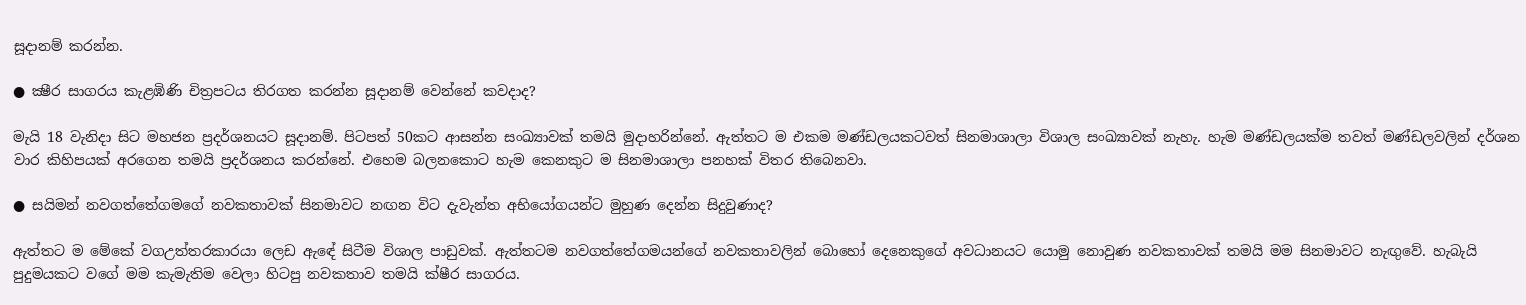සූදානම් කරන්න.

● ක්‍ෂීර සාගරය කැළඹිණි චිත්‍රපටය තිරගත කරන්න සූදානම් වෙන්නේ කවදාද?

මැයි 18 වැනිදා සිට මහජන ප්‍රදර්ශනයට සූදානම්. පිටපත් 50කට ආසන්න සංඛ්‍යාවක් තමයි මුදාහරින්නේ. ඇත්තට ම එකම මණ්ඩලයකටවත් සිනමාශාලා විශාල සංඛ්‍යාවක් නැහැ. හැම මණ්ඩලයක්ම තවත් මණ්ඩලවලින් දර්ශන වාර කිහිපයක් අරගෙන තමයි ප්‍රදර්ශනය කරන්නේ. එහෙම බලනකොට හැම කෙනකුට ම සිනමාශාලා පනහක් විතර තිබෙනවා.

● සයිමන් නවගත්තේගමගේ නවකතාවක් සිනමාවට නඟන විට දැවැන්ත අභියෝගයන්ට මුහුණ දෙන්න සිදුවුණාද?

ඇත්තට ම මේකේ වගඋත්තරකාරයා ලෙඩ ඇඳේ සිටීම විශාල පාඩුවක්. ඇත්තටම නවගත්තේගමයන්ගේ නවකතාවලින් බොහෝ දෙනෙකුගේ අවධානයට යොමු නොවුණ නවකතාවක් තමයි මම සිනමාවට නැඟුවේ. හැබැයි පුදුමයකට වගේ මම කැමැතිම වෙලා හිටපු නවකතාව තමයි ක්ෂීර සාගරය.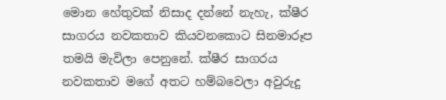මොන හේතුවක් නිසාද දන්නේ නැහැ, ක්ෂීර සාගරය නවකතාව කියවනකොට සිනමාරූප තමයි මැවිලා පෙනුනේ. ක්ෂීර සාගරය නවකතාව මගේ අතට හම්බවෙලා අවුරුදු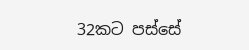32කට පස්සේ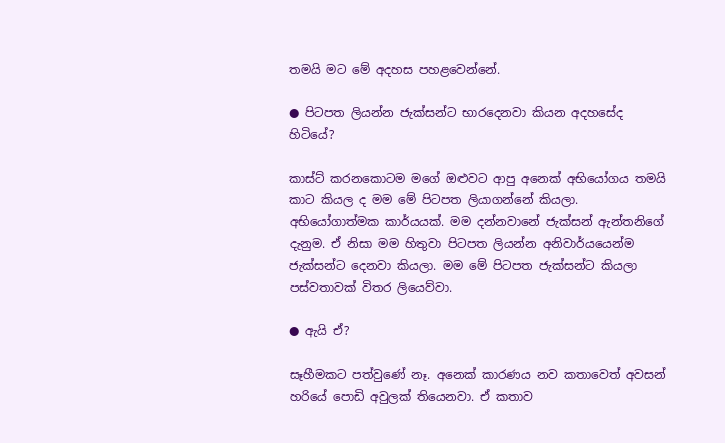තමයි මට මේ අදහස පහළවෙන්නේ.

● පිටපත ලියන්න ජැක්සන්ට භාරදෙනවා කියන අදහසේද හිටියේ?

කාස්ට් කරනකොටම මගේ ඔළුවට ආපු අනෙක් අභියෝගය තමයි කාට කියල ද මම මේ පිටපත ලියාගන්නේ කියලා. අභියෝගාත්මක කාර්යයක්. මම දන්නවානේ ජැක්සන් ඇන්තනිගේ දැනුම. ඒ නිසා මම හිතුවා පිටපත ලියන්න අනිවාර්යයෙන්ම ජැක්සන්ට දෙනවා කියලා. මම මේ පිටපත ජැක්සන්ට කියලා පස්වතාවක් විතර ලියෙව්වා.

● ඇයි ඒ?

සෑහීමකට පත්වුණේ නෑ. අනෙක් කාරණය නව කතාවෙත් අවසන් හරියේ පොඩි අවුලක් තියෙනවා. ඒ කතාව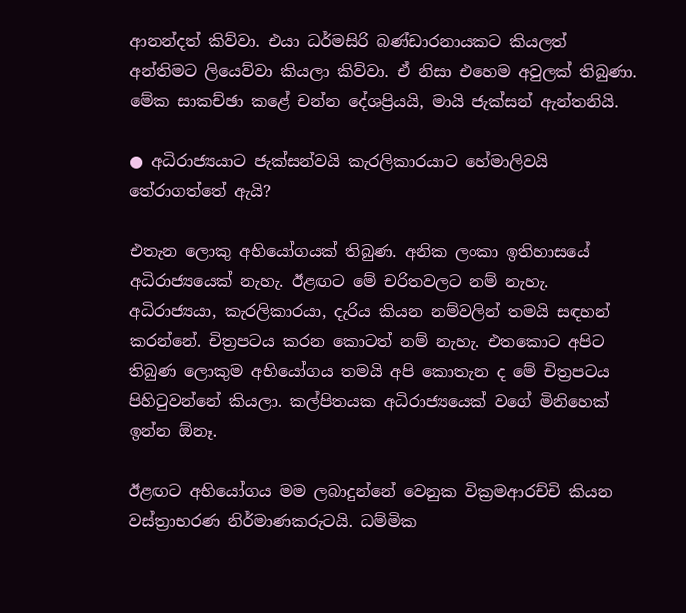ආනන්දත් කිව්වා. එයා ධර්මසිරි බණ්ඩාරනායකට කියලත් අන්තිමට ලියෙව්වා කියලා කිව්වා. ඒ නිසා එහෙම අවුලක් තිබුණා. මේක සාකච්ඡා කළේ චන්න දේශප්‍රියයි, මායි ජැක්සන් ඇන්තනියි.

● අධිරාජ්‍යයාට ජැක්සන්වයි කැරලිකාරයාට හේමාලිවයි තේරාගත්තේ ඇයි?

එතැන ලොකු අභියෝගයක් තිබුණ. අනික ලංකා ඉතිහාසයේ අධිරාජ්‍යයෙක් නැහැ. ඊළඟට මේ චරිතවලට නම් නැහැ. අධිරාජ්‍යයා, කැරලිකාරයා, දැරිය කියන නම්වලින් තමයි සඳහන් කරන්නේ. චිත්‍රපටය කරන කොටත් නම් නැහැ. එතකොට අපිට තිබුණ ලොකුම අභියෝගය තමයි අපි කොතැන ද මේ චිත්‍රපටය පිහිටුවන්නේ කියලා. කල්පිතයක අධිරාජ්‍යයෙක් වගේ මිනිහෙක් ඉන්න ඕනෑ.

ඊළඟට අභියෝගය මම ලබාදුන්නේ වෙනුක වික්‍රමආරච්චි කියන වස්ත්‍රාභරණ නිර්මාණකරුටයි. ධම්මික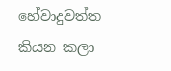හේවාදුවත්ත කියන කලා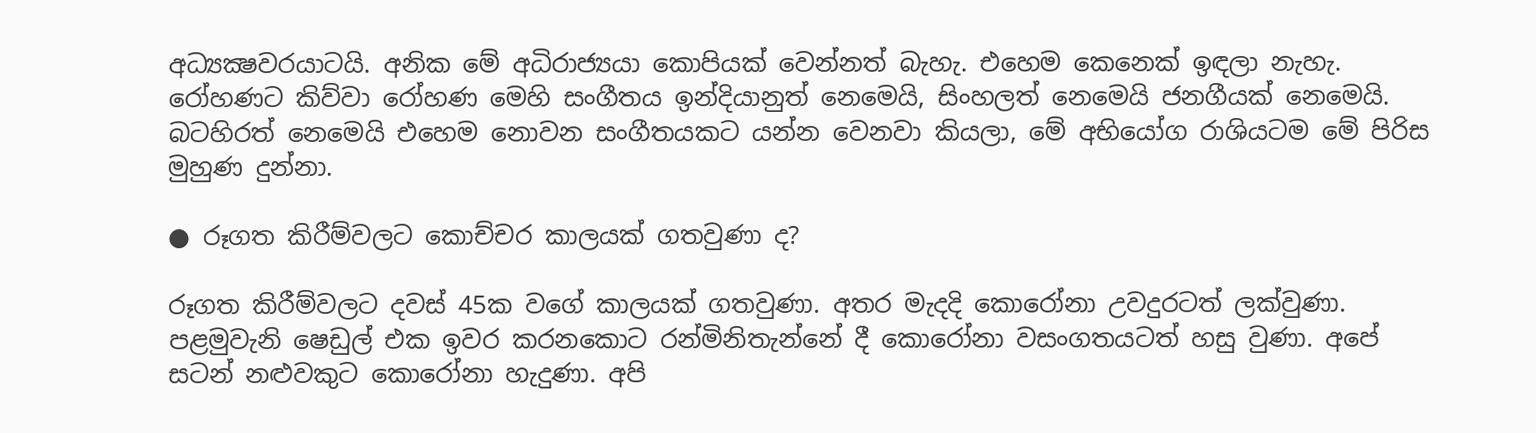අධ්‍යක්‍ෂවරයාටයි. අනික මේ අධිරාජ්‍යයා කොපියක් වෙන්නත් බැහැ. එහෙම කෙනෙක් ඉඳලා නැහැ. රෝහණට කිව්වා රෝහණ මෙහි සංගීතය ඉන්දියානුත් නෙමෙයි, සිංහලත් නෙමෙයි ජනගීයක් නෙමෙයි. බටහිරත් නෙමෙයි එහෙම නොවන සංගීතයකට යන්න වෙනවා කියලා, මේ අභියෝග රාශියටම මේ පිරිස මුහුණ දුන්නා.

● රූගත කිරීම්වලට කොච්චර කාලයක් ගතවුණා ද?

රූගත කිරීම්වලට දවස් 45ක වගේ කාලයක් ගතවුණා. අතර මැදදි කොරෝනා උවදුරටත් ලක්වුණා. පළමුවැනි ෂෙඩුල් එක ඉවර කරනකොට රන්මිනිතැන්නේ දී කොරෝනා වසංගතයටත් හසු වුණා. අපේ සටන් නළුවකුට කොරෝනා හැදුණා. අපි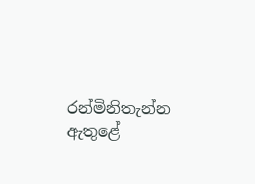රන්මිනිතැන්න ඇතුළේ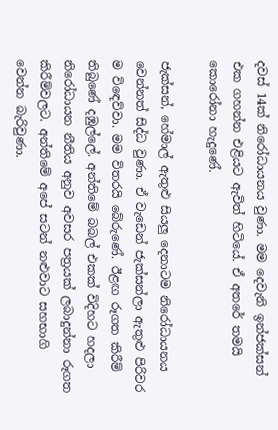දවස් 14ක් නිරෝධායනය වුණා. මම දෙවැනි ඉන්ජක්සන් එක ගහන්න එළියට ඇවිත් හිටියේ. ඒ අතරේ තමයි කොරෝනා හැදුණේ.

ජැක්සන්, හේමාල් ඇතුළු සියලු දෙනාටම නිරෝධායනය වෙන්නත් සිද්ධ වුණා. ඒ වැඩෙන් ජැක්සන්ලා ඇතුළු පිරිවර ම විඳෙව්වා. මම විතරයි බේරුණේ. ඊළඟ රූගත කිරීම් තිබුණේ දඹුල්ලේ. අන්තිමේ බබල් එකක් විදිහට හදලා නිරෝධායන නීතිය අනුව අවසර පත්‍රයක් ලබාදුන්නා රූගත කිරීම්වලට. අන්තිමේ අපේ සටන් නළුවාට සහභාගි වෙන්න බැරිවුණා.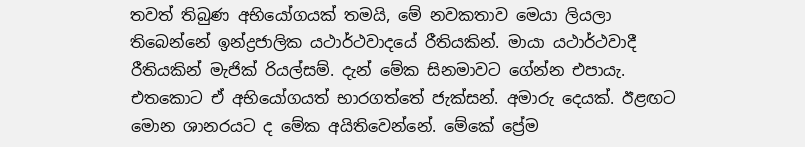තවත් තිබුණ අභියෝගයක් තමයි, මේ නවකතාව මෙයා ලියලා තිබෙන්නේ ඉන්ද්‍රජාලික යථාර්ථවාදයේ රීතියකින්. මායා යථාර්ථවාදී රීතියකින් මැජික් රියල්සම්. දැන් මේක සිනමාවට ගේන්න එපායැ. එතකොට ඒ අභියෝගයත් භාරගත්තේ ජැක්සන්. අමාරු දෙයක්. ඊළඟට මොන ශානරයට ද මේක අයිතිවෙන්නේ. මේකේ ප්‍රේම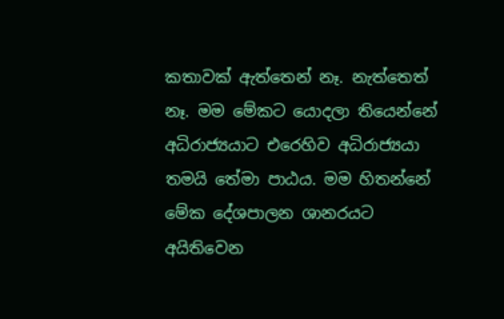කතාවක් ඇත්තෙන් නෑ. නැත්තෙත් නෑ. මම මේකට යොදලා තියෙන්නේ අධිරාජ්‍යයාට එරෙහිව අධිරාජ්‍යයා තමයි තේමා පාඨය. මම හිතන්නේ මේක දේශපාලන ශානරයට අයිතිවෙන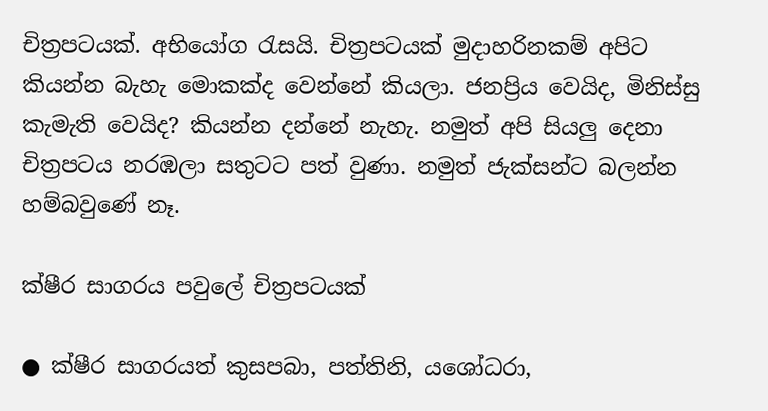චිත්‍රපටයක්. අභියෝග රැසයි. චිත්‍රපටයක් මුදාහරිනකම් අපිට කියන්න බැහැ මොකක්ද වෙන්නේ කියලා. ජනප්‍රිය වෙයිද, මිනිස්සු කැමැති වෙයිද? කියන්න දන්නේ නැහැ. නමුත් අපි සියලු දෙනා චිත්‍රපටය නරඹලා සතුටට පත් වුණා. නමුත් ජැක්සන්ට බලන්න හම්බවුණේ නෑ.

ක්ෂීර සාගරය පවුලේ චිත්‍රපටයක්

● ක්ෂීර සාගරයත් කුසපබා, පත්තිනි, යශෝධරා,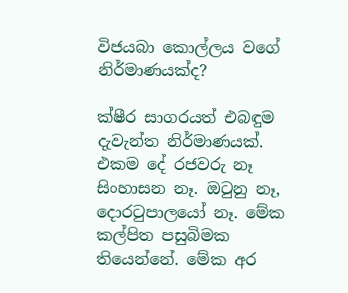විජයබා කොල්ලය වගේ නිර්මාණයක්ද?

ක්ෂීර සාගරයත් එබඳුම දැවැන්ත නිර්මාණයක්. එකම දේ රජවරු නෑ සිංහාසන නෑ. ඔටුනු නෑ, දොරටුපාලයෝ නෑ. මේක කල්පිත පසුබිමක තියෙන්නේ. මේක අර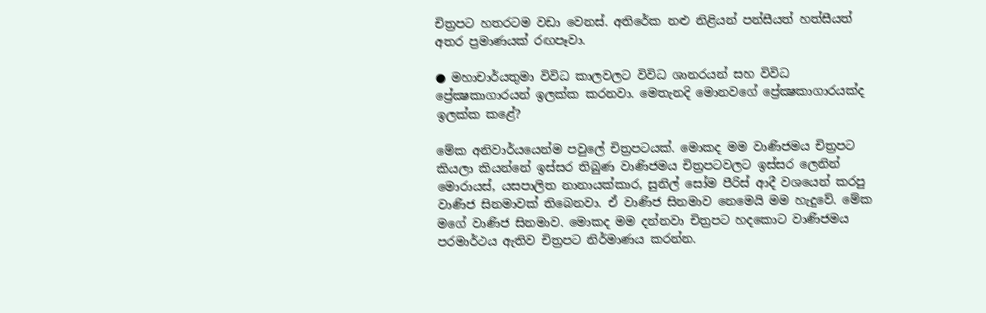චිත්‍රපට හතරටම වඩා වෙනස්. අතිරේක නළු නිළියන් පන්සීයත් හත්සීයත් අතර ප්‍රමාණයක් රඟපෑවා.

● මහාචාර්යතුමා විවිධ කාලවලට විවිධ ශානරයන් සහ විවිධ ප්‍රේක්‍ෂකාගාරයන් ඉලක්ක කරනවා. මෙතැනදි මොනවගේ ප්‍රේක්‍ෂකාගාරයක්ද ඉලක්ක කළේ?

මේක අනිවාර්යයෙන්ම පවුලේ චිත්‍රපටයක්. මොකද මම වාණිජමය චිත්‍රපට කියලා කියන්නේ ඉස්සර තිබුණ වාණිජමය චිත්‍රපටවලට ඉස්සර ලෙනින් මොරායස්, යසපාලිත නානායක්කාර, සුනිල් සෝම පීරිස් ආදී වශයෙන් කරපු වාණිජ සිනමාවක් තිබෙනවා. ඒ වාණිජ සිනමාව නෙමෙයි මම හැදුවේ. මේක මගේ වාණිජ සිනමාව. මොකද මම දන්නවා චිත්‍රපට හදකොට වාණිජමය පරමාර්ථය ඇතිව චිත්‍රපට නිර්මාණය කරන්න.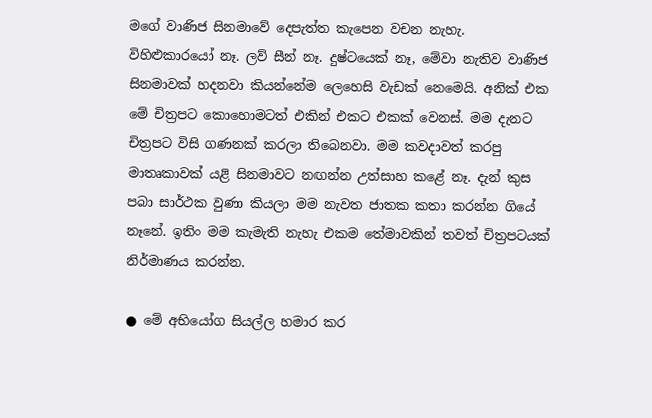මගේ වාණිජ සිනමාවේ දෙපැත්ත කැපෙන වචන නැහැ. විහිළුකාරයෝ නෑ. ලව් සීන් නෑ. දුෂ්ටයෙක් නෑ, මේවා නැතිව වාණිජ සිනමාවක් හදනවා කියන්නේම ලෙහෙසි වැඩක් නෙමෙයි. අනික් එක මේ චිත්‍රපට කොහොමටත් එකින් එකට එකක් වෙනස්. මම දැනට චිත්‍රපට විසි ගණනක් කරලා තිබෙනවා. මම කවදාවත් කරපු මාතෘකාවක් යළි සිනමාවට නඟන්න උත්සාහ කළේ නෑ. දැන් කුස පබා සාර්ථක වුණා කියලා මම නැවත ජාතක කතා කරන්න ගියේ නෑනේ. ඉතිං මම කැමැති නැහැ එකම තේමාවකින් තවත් චිත්‍රපටයක් නිර්මාණය කරන්න.

● මේ අභියෝග සියල්ල හමාර කර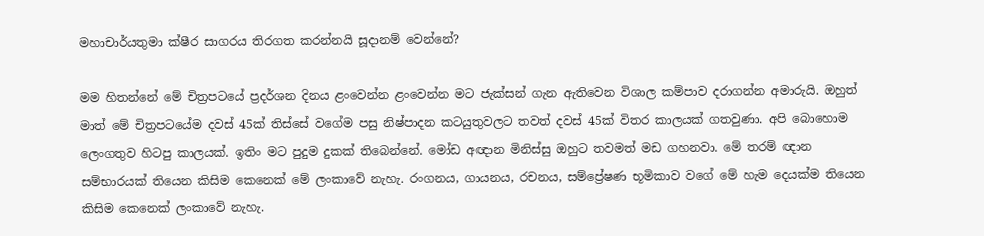මහාචාර්යතුමා ක්ෂීර සාගරය තිරගත කරන්නයි සූදානම් වෙන්නේ?

මම හිතන්නේ මේ චිත්‍රපටයේ ප්‍රදර්ශන දිනය ළංවෙන්න ළංවෙන්න මට ජැක්සන් ගැන ඇතිවෙන විශාල කම්පාව දරාගන්න අමාරුයි. ඔහුත් මාත් මේ චිත්‍රපටයේම දවස් 45ක් තිස්සේ වගේම පසු නිෂ්පාදන කටයුතුවලට තවත් දවස් 45ක් විතර කාලයක් ගතවුණා. අපි බොහොම ලෙංගතුව හිටපු කාලයක්. ඉතිං මට පුදුම දුකක් තිබෙන්නේ. මෝඩ අඥාන මිනිස්සු ඔහුට තවමත් මඩ ගහනවා. මේ තරම් ඥාන සම්භාරයක් තියෙන කිසිම කෙනෙක් මේ ලංකාවේ නැහැ. රංගනය, ගායනය, රචනය, සම්ප්‍රේෂණ භූමිකාව වගේ මේ හැම දෙයක්ම තියෙන කිසිම කෙනෙක් ලංකාවේ නැහැ.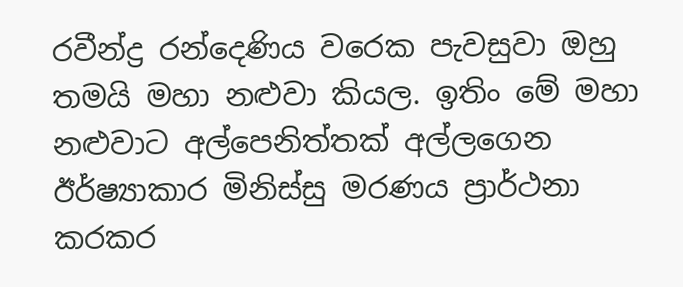රවීන්ද්‍ර රන්දෙණිය වරෙක පැවසුවා ඔහු තමයි මහා නළුවා කියල. ඉතිං මේ මහා නළුවාට අල්පෙනිත්තක් අල්ලගෙන ඊර්ෂ්‍යාකාර මිනිස්සු මරණය ප්‍රාර්ථනා කරකර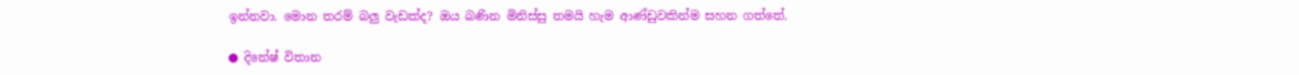ඉන්නවා. මොන තරම් බලු වැඩක්ද? ඔය බණින මිනිස්සු තමයි හැම ආණ්ඩුවකින්ම සහන ගත්තේ.

● දිනේෂ් විතාන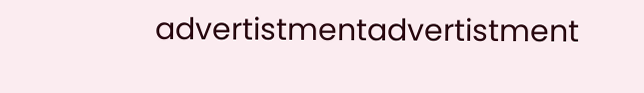advertistmentadvertistment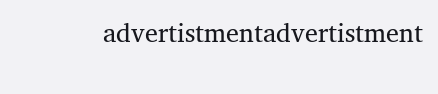advertistmentadvertistment